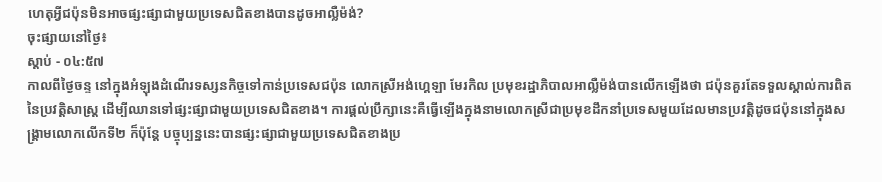ហេតុអ្វីជប៉ុនមិនអាចផ្សះផ្សាជាមួយប្រទេសជិតខាងបានដូចអាល្លឺម៉ង់?
ចុះផ្សាយនៅថ្ងៃ៖
ស្តាប់ - ០៤:៥៧
កាលពីថ្ងៃចន្ទ នៅក្នុងអំឡុងដំណើរទស្សនកិច្ចទៅកាន់ប្រទេសជប៉ុន លោកស្រីអង់ហ្គេឡា មែរកិល ប្រមុខរដ្ឋាភិបាលអាល្លឺម៉ង់បានលើកឡើងថា ជប៉ុនគួរតែទទួលស្គាល់ការពិតនៃប្រវត្តិសាស្រ្ត ដើម្បីឈានទៅផ្សះផ្សាជាមួយប្រទេសជិតខាង។ ការផ្តល់ប្រឹក្សានេះគឺធ្វើឡើងក្នុងនាមលោកស្រីជាប្រមុខដឹកនាំប្រទេសមួយដែលមានប្រវត្តិដូចជប៉ុននៅក្នុងសង្រ្គាមលោកលើកទី២ ក៏ប៉ុន្តែ បច្ចុប្បន្ននេះបានផ្សះផ្សាជាមួយប្រទេសជិតខាងប្រ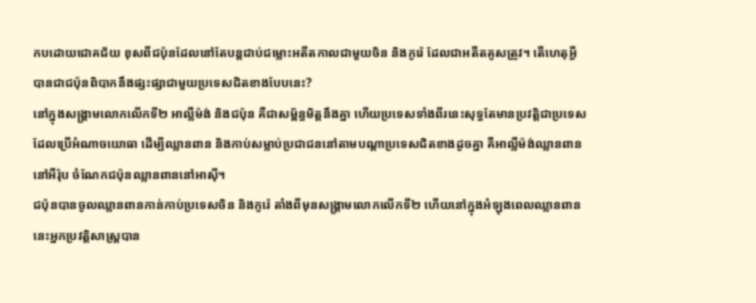កបដោយជោគជ័យ ខុសពីជប៉ុនដែលនៅតែបន្តជាប់ជម្លោះអតីតកាលជាមួយចិន និងកូរ៉េ ដែលជាអតីតគូសត្រូវ។ តើហេតុអ្វីបានជាជប៉ុនពិបាកនឹងផ្សះផ្សាជាមួយប្រទេសជិតខាងបែបនេះ?
នៅក្នុងសង្រ្គាមលោកលើកទី២ អាល្លឺម៉ង់ និងជប៉ុន គឺជាសម្ព័ន្ធមិត្តនឹងគ្នា ហើយប្រទេសទាំងពីរនេះសុទ្ធតែមានប្រវត្តិជាប្រទេសដែលប្រើអំណាចយោធា ដើម្បីឈ្លានពាន និងកាប់សម្លាប់ប្រជាជននៅតាមបណ្តាប្រទេសជិតខាងដូចគ្នា គឺអាល្លឺម៉ង់ឈ្លានពាននៅអឺរ៉ុប ចំណែកជប៉ុនឈ្លានពាននៅអាស៊ី។
ជប៉ុនបានចូលឈ្លានពានកាន់កាប់ប្រទេសចិន និងកូរ៉េ តាំងពីមុនសង្រ្គាមលោកលើកទី២ ហើយនៅក្នុងអំឡុងពេលឈ្លានពាននេះអ្នកប្រវត្តិសាស្រ្តបាន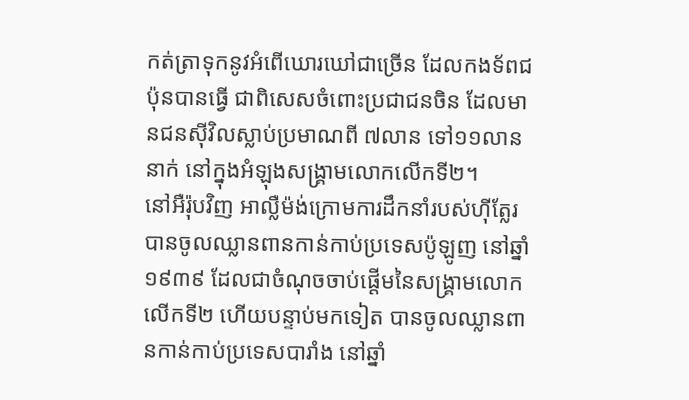កត់ត្រាទុកនូវអំពើឃោរឃៅជាច្រើន ដែលកងទ័ពជប៉ុនបានធ្វើ ជាពិសេសចំពោះប្រជាជនចិន ដែលមានជនស៊ីវិលស្លាប់ប្រមាណពី ៧លាន ទៅ១១លាននាក់ នៅក្នុងអំឡុងសង្រ្គាមលោកលើកទី២។
នៅអឺរ៉ុបវិញ អាល្លឺម៉ង់ក្រោមការដឹកនាំរបស់ហ៊ីត្លែរបានចូលឈ្លានពានកាន់កាប់ប្រទេសប៉ូឡូញ នៅឆ្នាំ១៩៣៩ ដែលជាចំណុចចាប់ផ្តើមនៃសង្រ្គាមលោកលើកទី២ ហើយបន្ទាប់មកទៀត បានចូលឈ្លានពានកាន់កាប់ប្រទេសបារាំង នៅឆ្នាំ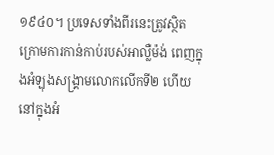១៩៤០។ ប្រទេសទាំងពីរនេះត្រូវស្ថិតក្រោមការកាន់កាប់របស់អាល្លឺម៉ង់ ពេញក្នុងអំឡុងសង្រ្គាមលោកលើកទី២ ហើយនៅក្នុងអំ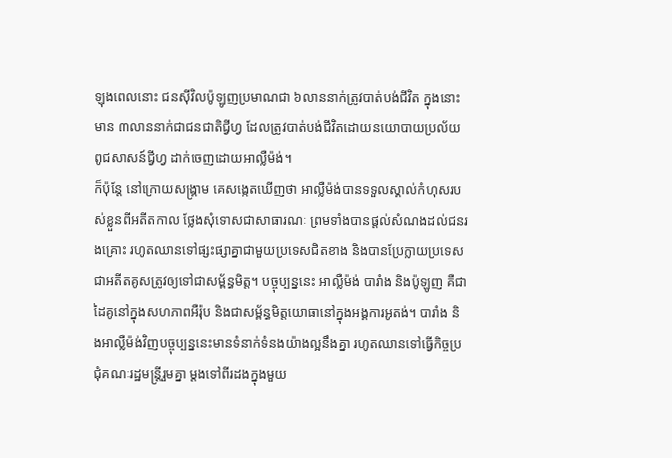ឡុងពេលនោះ ជនស៊ីវិលប៉ូឡូញប្រមាណជា ៦លាននាក់ត្រូវបាត់បង់ជីវិត ក្នុងនោះ មាន ៣លាននាក់ជាជនជាតិជ្វីហ្វ ដែលត្រូវបាត់បង់ជីវិតដោយនយោបាយប្រល័យពូជសាសន៍ជ្វីហ្វ ដាក់ចេញដោយអាល្លឺម៉ង់។
ក៏ប៉ុន្តែ នៅក្រោយសង្រ្គាម គេសង្កេតឃើញថា អាល្លឺម៉ង់បានទទួលស្គាល់កំហុសរបស់ខ្លួនពីអតីតកាល ថ្លែងសុំទោសជាសាធារណៈ ព្រមទាំងបានផ្តល់សំណងដល់ជនរងគ្រោះ រហូតឈានទៅផ្សះផ្សាគ្នាជាមួយប្រទេសជិតខាង និងបានប្រែក្លាយប្រទេសជាអតីតគូសត្រូវឲ្យទៅជាសម្ព័ន្ធមិត្ត។ បច្ចុប្បន្ននេះ អាល្លឺម៉ង់ បារាំង និងប៉ូឡូញ គឺជាដៃគូនៅក្នុងសហភាពអឺរ៉ុប និងជាសម្ព័ន្ធមិត្តយោធានៅក្នុងអង្គការអូតង់។ បារាំង និងអាល្លឺម៉ង់វិញបច្ចុប្បន្ននេះមានទំនាក់ទំនងយ៉ាងល្អនឹងគ្នា រហូតឈានទៅធ្វើកិច្ចប្រជុំគណៈរដ្ឋមន្រ្តីរួមគ្នា ម្តងទៅពីរដងក្នុងមួយ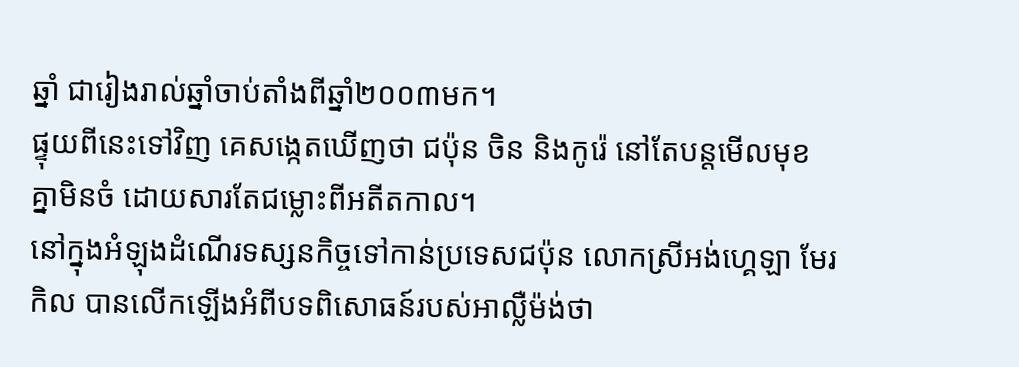ឆ្នាំ ជារៀងរាល់ឆ្នាំចាប់តាំងពីឆ្នាំ២០០៣មក។
ផ្ទុយពីនេះទៅវិញ គេសង្កេតឃើញថា ជប៉ុន ចិន និងកូរ៉េ នៅតែបន្តមើលមុខគ្នាមិនចំ ដោយសារតែជម្លោះពីអតីតកាល។
នៅក្នុងអំឡុងដំណើរទស្សនកិច្ចទៅកាន់ប្រទេសជប៉ុន លោកស្រីអង់ហ្គេឡា មែរកិល បានលើកឡើងអំពីបទពិសោធន៍របស់អាល្លឺម៉ង់ថា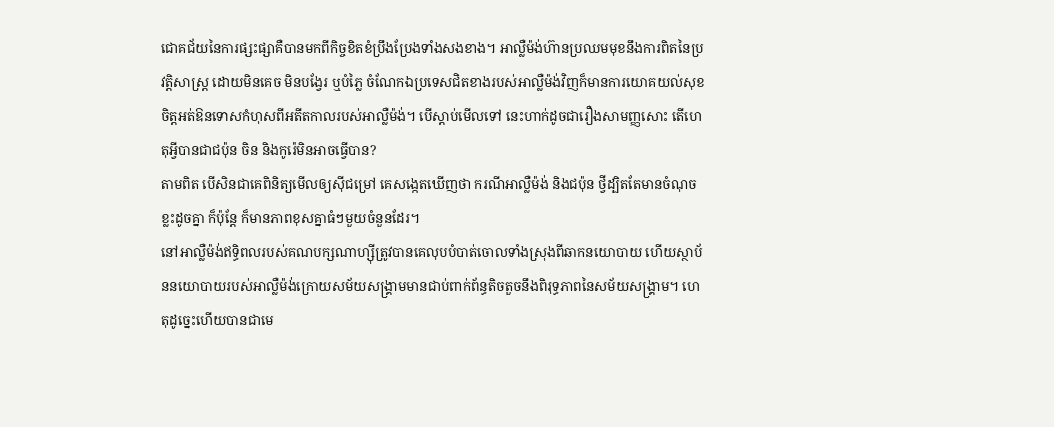ជោគជ័យនៃការផ្សះផ្សាគឺបានមកពីកិច្ចខិតខំប្រឹងប្រែងទាំងសងខាង។ អាល្លឺម៉ង់ហ៊ានប្រឈមមុខនឹងការពិតនៃប្រវត្តិសាស្រ្ត ដោយមិនគេច មិនបង្វែរ ឬបំភ្លៃ ចំណែកឯប្រទេសជិតខាងរបស់អាល្លឺម៉ង់វិញក៏មានការយោគយល់សុខចិត្តអត់ឱនទោសកំហុសពីអតីតកាលរបស់អាល្លឺម៉ង់។ បើស្តាប់មើលទៅ នេះហាក់ដូចជារឿងសាមញ្ញសោះ តើហេតុអ្វីបានជាជប៉ុន ចិន និងកូរ៉េមិនអាចធ្វើបាន?
តាមពិត បើសិនជាគេពិនិត្យមើលឲ្យស៊ីជម្រៅ គេសង្កេតឃើញថា ករណីអាល្លឺម៉ង់ និងជប៉ុន ថ្វីដ្បិតតែមានចំណុចខ្លះដូចគ្នា ក៏ប៉ុន្តែ ក៏មានភាពខុសគ្នាធំៗមួយចំនួនដែរ។
នៅអាល្លឺម៉ង់ឥទ្ធិពលរបស់គណបក្សណាហ្ស៊ីត្រូវបានគេលុបបំបាត់ចោលទាំងស្រុងពីឆាកនយោបាយ ហើយស្ថាប័ននយោបាយរបស់អាល្លឺម៉ង់ក្រោយសម័យសង្រ្គាមមានជាប់ពាក់ព័ន្ធតិចតួចនឹងពិរុទ្ធភាពនៃសម័យសង្រ្គាម។ ហេតុដូច្នេះហើយបានជាមេ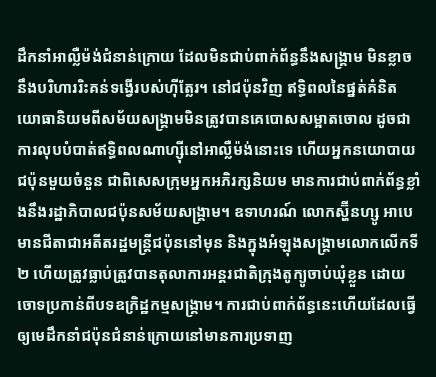ដឹកនាំអាល្លឺម៉ង់ជំនាន់ក្រោយ ដែលមិនជាប់ពាក់ព័ន្ធនឹងសង្រ្គាម មិនខ្លាចនឹងបរិហាររិះគន់ទង្វើរបស់ហ៊ីត្លែរ។ នៅជប៉ុនវិញ ឥទ្ធិពលនៃផ្នត់គំនិតយោធានិយមពីសម័យសង្រ្គាមមិនត្រូវបានគេបោសសម្អាតចោល ដូចជាការលុបបំបាត់ឥទ្ធិពលណាហ្ស៊ីនៅអាល្លឺម៉ង់នោះទេ ហើយអ្នកនយោបាយជប៉ុនមួយចំនួន ជាពិសេសក្រុមអ្នកអភិរក្សនិយម មានការជាប់ពាក់ព័ន្ធខ្លាំងនឹងរដ្ឋាភិបាលជប៉ុនសម័យសង្រ្គាម។ ឧទាហរណ៍ លោកស្ហ៊ីនហ្សូ អាបេ មានជីតាជាអតីតរដ្ឋមន្រ្តីជប៉ុននៅមុន និងក្នុងអំឡុងសង្រ្គាមលោកលើកទី២ ហើយត្រូវធ្លាប់ត្រូវបានតុលាការអន្តរជាតិក្រុងតូក្យូចាប់ឃុំខ្លួន ដោយចោទប្រកាន់ពីបទឧក្រិដ្ឋកម្មសង្រ្គាម។ ការជាប់ពាក់ព័ន្ធនេះហើយដែលធ្វើឲ្យមេដឹកនាំជប៉ុនជំនាន់ក្រោយនៅមានការប្រទាញ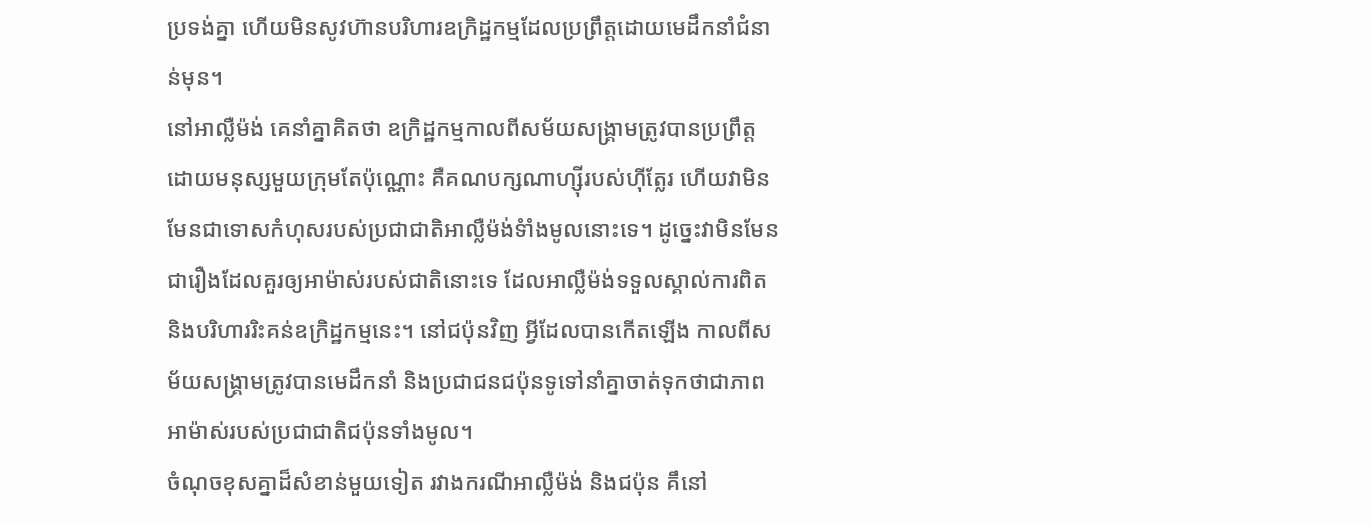ប្រទង់គ្នា ហើយមិនសូវហ៊ានបរិហារឧក្រិដ្ឋកម្មដែលប្រព្រឹត្តដោយមេដឹកនាំជំនាន់មុន។
នៅអាល្លឺម៉ង់ គេនាំគ្នាគិតថា ឧក្រិដ្ឋកម្មកាលពីសម័យសង្រ្គាមត្រូវបានប្រព្រឹត្តដោយមនុស្សមួយក្រុមតែប៉ុណ្ណោះ គឺគណបក្សណាហ្ស៊ីរបស់ហ៊ីត្លែរ ហើយវាមិនមែនជាទោសកំហុសរបស់ប្រជាជាតិអាល្លឺម៉ង់ទំាំងមូលនោះទេ។ ដូច្នេះវាមិនមែនជារឿងដែលគួរឲ្យអាម៉ាស់របស់ជាតិនោះទេ ដែលអាល្លឺម៉ង់ទទួលស្គាល់ការពិត និងបរិហាររិះគន់ឧក្រិដ្ឋកម្មនេះ។ នៅជប៉ុនវិញ អ្វីដែលបានកើតឡើង កាលពីសម័យសង្រ្គាមត្រូវបានមេដឹកនាំ និងប្រជាជនជប៉ុនទូទៅនាំគ្នាចាត់ទុកថាជាភាពអាម៉ាស់របស់ប្រជាជាតិជប៉ុនទាំងមូល។
ចំណុចខុសគ្នាដ៏សំខាន់មួយទៀត រវាងករណីអាល្លឺម៉ង់ និងជប៉ុន គឹនៅ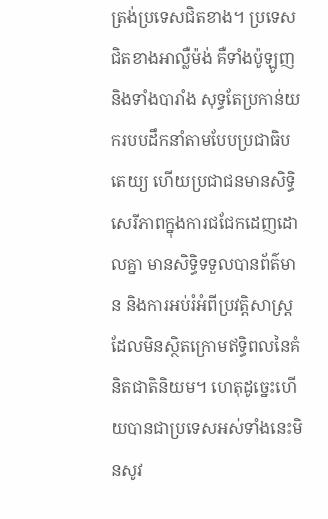ត្រង់ប្រទេសជិតខាង។ ប្រទេសជិតខាងអាល្លឺម៉ង់ គឺទាំងប៉ូឡូញ និងទាំងបារាំង សុទ្ធតែប្រកាន់យករបបដឹកនាំតាមបែបប្រជាធិបតេយ្យ ហើយប្រជាជនមានសិទ្ធិសេរីភាពក្នុងការជជែកដេញដោលគ្នា មានសិទ្ធិទទួលបានព័ត៌មាន និងការអប់រំអំពីប្រវត្តិសាស្រ្ត ដែលមិនស្ថិតក្រោមឥទ្ធិពលនៃគំនិតជាតិនិយម។ ហេតុដូច្នេះហើយបានជាប្រទេសអស់ទាំងនេះមិនសូវ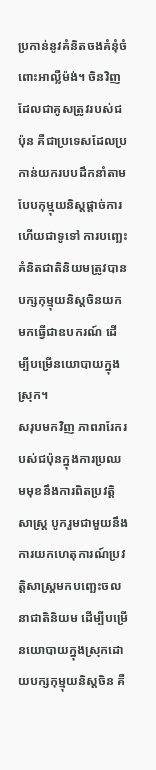ប្រកាន់នូវគំនិតចងគំនុំចំពោះអាល្លឺម៉ង់។ ចិនវិញ ដែលជាគូសត្រូវរបស់ជប៉ុន គឺជាប្រទេសដែលប្រកាន់យករបបដឹកនាំតាមបែបកុម្មុយនិស្តផ្តាច់ការ ហើយជាទូទៅ ការបញ្ឆេះគំនិតជាតិនិយមត្រូវបានបក្សកុម្មុយនិស្តចិនយកមកធ្វើជាឧបករណ៍ ដើម្បីបម្រើនយោបាយក្នុងស្រុក។
សរុបមកវិញ ភាពរារែករបស់ជប៉ុនក្នុងការប្រឈមមុខនឹងការពិតប្រវត្តិសាស្រ្ត បូករួមជាមួយនឹងការយកហេតុការណ៍ប្រវត្តិសាស្រ្តមកបញ្ឆេះចលនាជាតិនិយម ដើម្បីបម្រើនយោបាយក្នុងស្រុកដោយបក្សកុម្មុយនិស្តចិន គឺ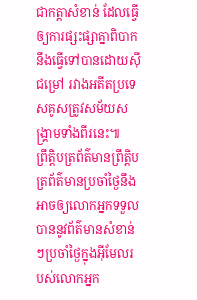ជាកត្តាសំខាន់ ដែលធ្វើឲ្យការផ្សះផ្សាគ្នាពិបាកនឹងធ្វើទៅបានដោយស៊ីជម្រៅ រវាងអតីតប្រទេសគូសត្រូវសម័យសង្រ្គាមទាំងពីរនេះ៕
ព្រឹត្តិបត្រព័ត៌មានព្រឹត្តិបត្រព័ត៌មានប្រចាំថ្ងៃនឹងអាចឲ្យលោកអ្នកទទួលបាននូវព័ត៌មានសំខាន់ៗប្រចាំថ្ងៃក្នុងអ៊ីមែលរបស់លោកអ្នក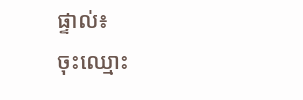ផ្ទាល់៖
ចុះឈ្មោះ